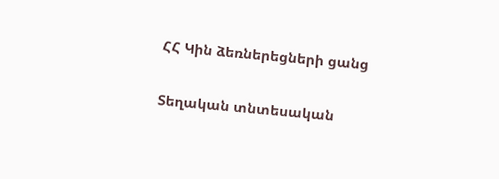ՀՀ Կին ձեռներեցների ցանց

Տեղական տնտեսական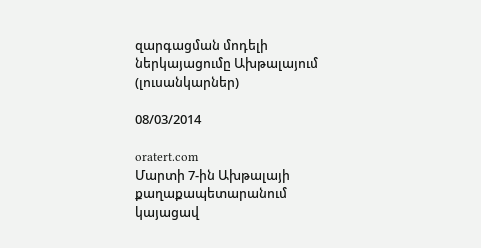զարգացման մոդելի ներկայացումը Ախթալայում (լուսանկարներ)

08/03/2014

oratert.com
Մարտի 7-ին Ախթալայի քաղաքապետարանում կայացավ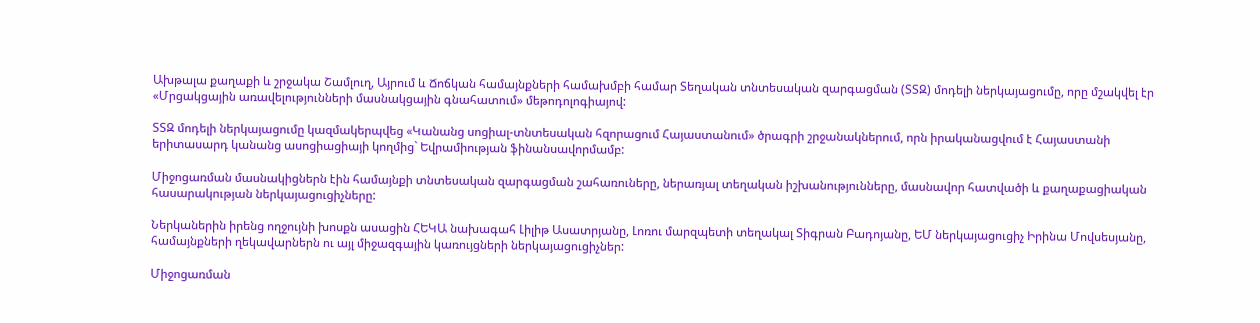Ախթալա քաղաքի և շրջակա Շամլուղ, Այրում և Ճոճկան համայնքների համախմբի համար Տեղական տնտեսական զարգացման (ՏՏԶ) մոդելի ներկայացումը, որը մշակվել էր «Մրցակցային առավելությունների մասնակցային գնահատում» մեթոդոլոգիայով:

ՏՏԶ մոդելի ներկայացումը կազմակերպվեց «Կանանց սոցիալ-տնտեսական հզորացում Հայաստանում» ծրագրի շրջանակներում, որն իրականացվում է Հայաստանի երիտասարդ կանանց ասոցիացիայի կողմից` Եվրամիության ֆինանսավորմամբ:

Միջոցառման մասնակիցներն էին համայնքի տնտեսական զարգացման շահառուները, ներառյալ տեղական իշխանությունները, մասնավոր հատվածի և քաղաքացիական հասարակության ներկայացուցիչները:

Ներկաներին իրենց ողջույնի խոսքն ասացին ՀԵԿԱ նախագահ Լիլիթ Ասատրյանը, Լոռու մարզպետի տեղակալ Տիգրան Բադոյանը, ԵՄ ներկայացուցիչ Իրինա Մովսեսյանը, համայնքների ղեկավարներն ու այլ միջազգային կառույցների ներկայացուցիչներ:

Միջոցառման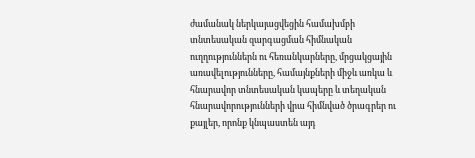ժամանակ ներկայացվեցին համախմբի տնտեսական զարգացման հիմնական ուղղություններն ու հեռանկարները, մրցակցային առավելությունները, համայնքների միջև առկա և հնարավոր տնտեսական կապերը և տեղական հնարավորությունների վրա հիմնված ծրագրեր ու քայլեր, որոնք կնպաստեն այդ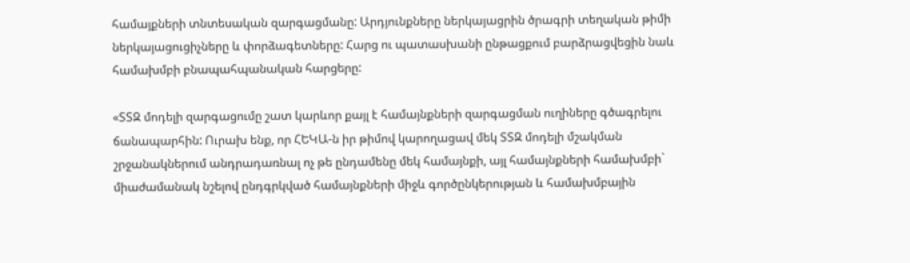համայքների տնտեսական զարգացմանը: Արդյունքները ներկայացրին ծրագրի տեղական թիմի ներկայացուցիչները և փորձագետները: Հարց ու պատասխանի ընթացքում բարձրացվեցին նաև համախմբի բնապահպանական հարցերը:

«ՏՏԶ մոդելի զարգացումը շատ կարևոր քայլ է համայնքների զարգացման ուղիները գծագրելու ճանապարհին: Ուրախ ենք, որ ՀԵԿԱ-ն իր թիմով կարողացավ մեկ ՏՏԶ մոդելի մշակման շրջանակներում անդրադառնալ ոչ թե ընդամենը մեկ համայնքի, այլ համայնքների համախմբի` միաժամանակ նշելով ընդգրկված համայնքների միջև գործընկերության և համախմբային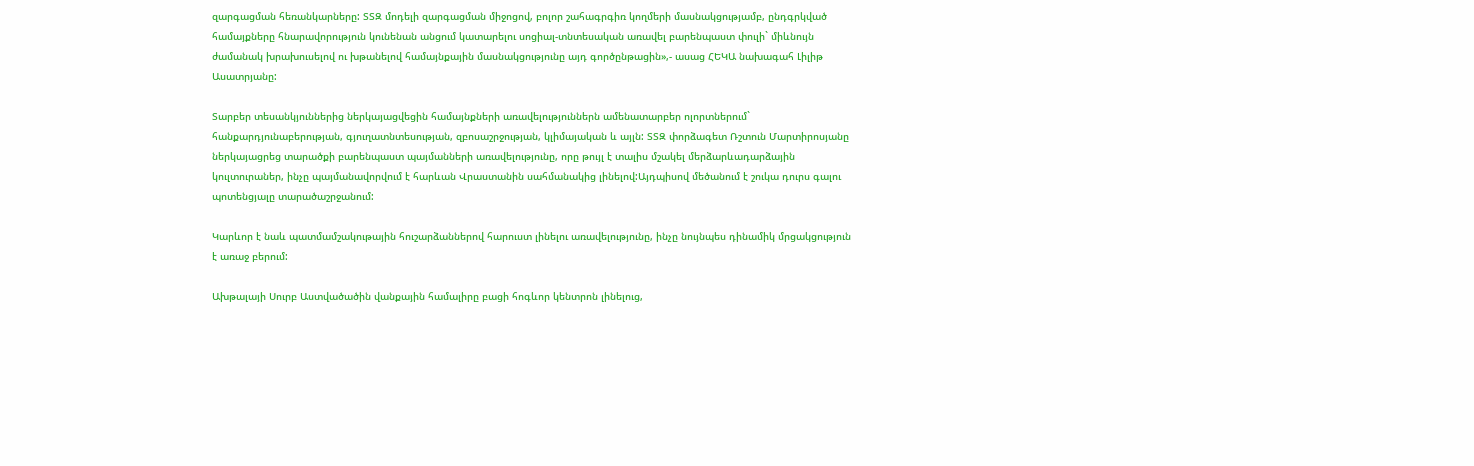զարգացման հեռանկարները: ՏՏԶ մոդելի զարգացման միջոցով, բոլոր շահագրգիռ կողմերի մասնակցությամբ, ընդգրկված համայքները հնարավորություն կունենան անցում կատարելու սոցիալ-տնտեսական առավել բարենպաստ փուլի` միևնույն ժամանակ խրախուսելով ու խթանելով համայնքային մասնակցությունը այդ գործընթացին»,- ասաց ՀԵԿԱ նախագահ Լիլիթ Ասատրյանը:

Տարբեր տեսանկյուններից ներկայացվեցին համայնքների առավելություններն ամենատարբեր ոլորտներում` հանքարդյունաբերության, գյուղատնտեսության, զբոսաշրջության, կլիմայական և այլն: ՏՏԶ փորձագետ Ռշտուն Մարտիրոսյանը ներկայացրեց տարածքի բարենպաստ պայմանների առավելությունը, որը թույլ է տալիս մշակել մերձարևադարձային կուլտուրաներ, ինչը պայմանավորվում է հարևան Վրաստանին սահմանակից լինելով:Այդպիսով մեծանում է շուկա դուրս գալու պոտենցյալը տարածաշրջանում:

Կարևոր է նաև պատմամշակութային հուշարձաններով հարուստ լինելու առավելությունը, ինչը նույնպես դինամիկ մրցակցություն է առաջ բերում:

Ախթալայի Սուրբ Աստվածածին վանքային համալիրը բացի հոգևոր կենտրոն լինելուց,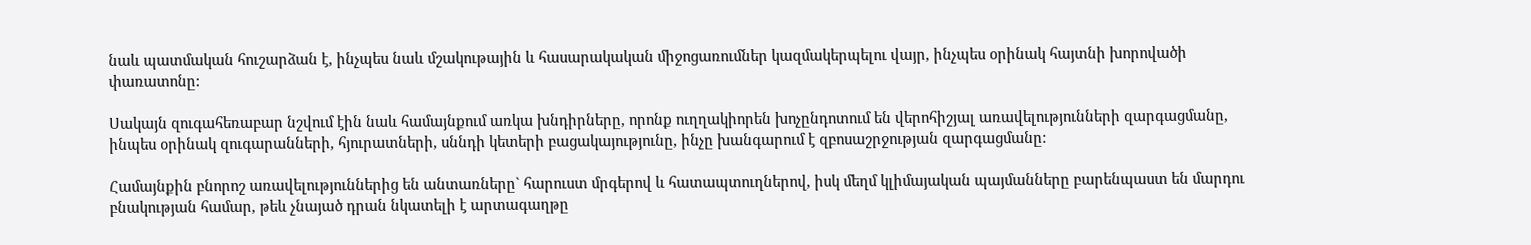նաև պատմական հուշարձան է, ինչպես նաև մշակութային և հասարակական միջոցառումներ կազմակերպելու վայր, ինչպես օրինակ հայտնի խորովածի փառատոնը:

Սակայն զուգահեռաբար նշվում էին նաև համայնքում առկա խնդիրները, որոնք ուղղակիորեն խոչընդոտում են վերոհիշյալ առավելությունների զարգացմանը, ինպես օրինակ զուգարանների, հյուրատների, սննդի կետերի բացակայությունը, ինչը խանգարում է զբոսաշրջության զարգացմանը:

Համայնքին բնորոշ առավելություններից են անտառները` հարուստ մրգերով և հատապտուղներով, իսկ մեղմ կլիմայական պայմանները բարենպաստ են մարդու բնակության համար, թեև չնայած դրան նկատելի է արտագաղթը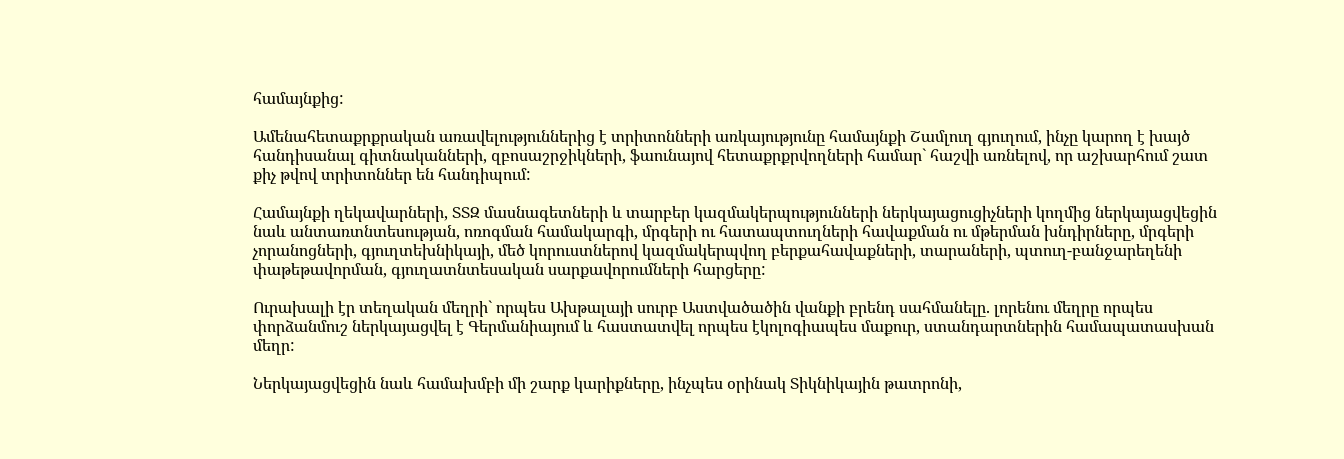համայնքից:

Ամենահետաքրքրական առավելություններից է տրիտոնների առկայությունը համայնքի Շամլուղ գյուղում, ինչը կարող է խայծ հանդիսանալ գիտնականների, զբոսաշրջիկների, ֆաունայով հետաքրքրվողների համար` հաշվի առնելով, որ աշխարհում շատ քիչ թվով տրիտոններ են հանդիպում:

Համայնքի ղեկավարների, ՏՏԶ մասնագետների և տարբեր կազմակերպությունների ներկայացուցիչների կողմից ներկայացվեցին նաև անտառտնտեսության, ոռոգման համակարգի, մրգերի ու հատապտուղների հավաքման ու մթերման խնդիրները, մրգերի չորանոցների, գյուղտեխնիկայի, մեծ կորուստներով կազմակերպվող բերքահավաքների, տարաների, պտուղ-բանջարեղենի փաթեթավորման, գյուղատնտեսական սարքավորումների հարցերը:

Ուրախալի էր տեղական մեղրի` որպես Ախթալայի սուրբ Աստվածածին վանքի բրենդ սահմանելը. լորենու մեղրը որպես փորձանմուշ ներկայացվել է Գերմանիայում և հաստատվել որպես էկոլոգիապես մաքուր, ստանդարտներին համապատասխան մեղր:

Ներկայացվեցին նաև համախմբի մի շարք կարիքները, ինչպես օրինակ Տիկնիկային թատրոնի,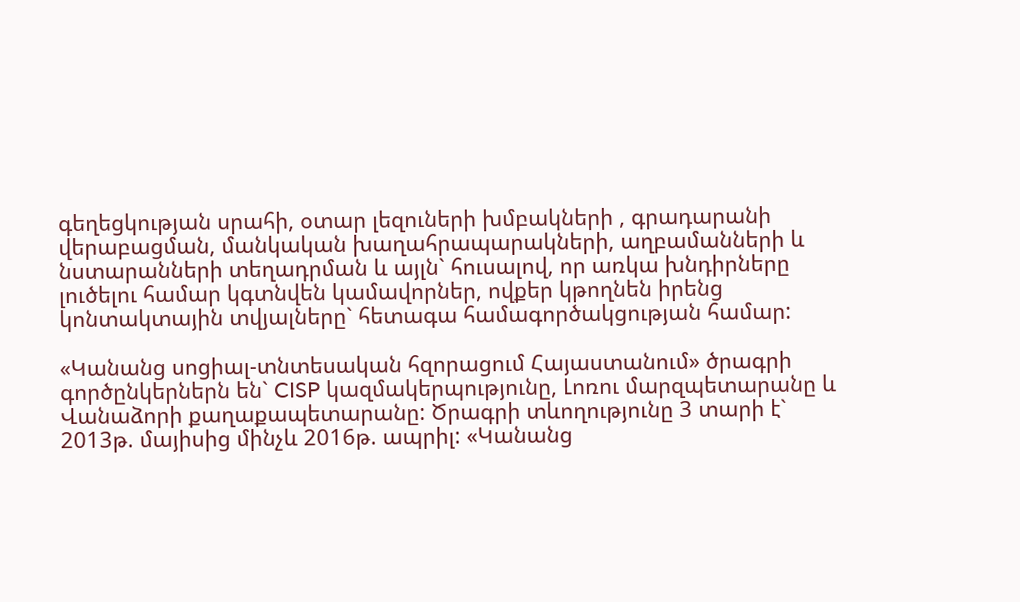գեղեցկության սրահի, օտար լեզուների խմբակների , գրադարանի վերաբացման, մանկական խաղահրապարակների, աղբամանների և նստարանների տեղադրման և այլն` հուսալով, որ առկա խնդիրները լուծելու համար կգտնվեն կամավորներ, ովքեր կթողնեն իրենց կոնտակտային տվյալները` հետագա համագործակցության համար:

«Կանանց սոցիալ-տնտեսական հզորացում Հայաստանում» ծրագրի գործընկերներն են` CISP կազմակերպությունը, Լոռու մարզպետարանը և Վանաձորի քաղաքապետարանը: Ծրագրի տևողությունը 3 տարի է` 2013թ. մայիսից մինչև 2016թ. ապրիլ: «Կանանց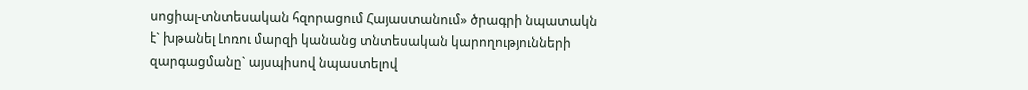սոցիալ-տնտեսական հզորացում Հայաստանում» ծրագրի նպատակն է` խթանել Լոռու մարզի կանանց տնտեսական կարողությունների զարգացմանը` այսպիսով նպաստելով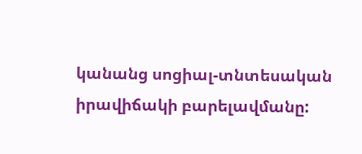կանանց սոցիալ-տնտեսական իրավիճակի բարելավմանը: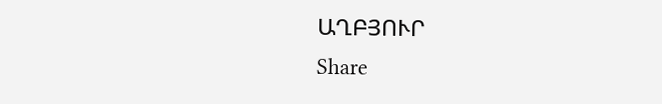ԱՂԲՅՈՒՐ
Share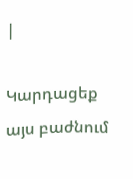|

Կարդացեք այս բաժնում